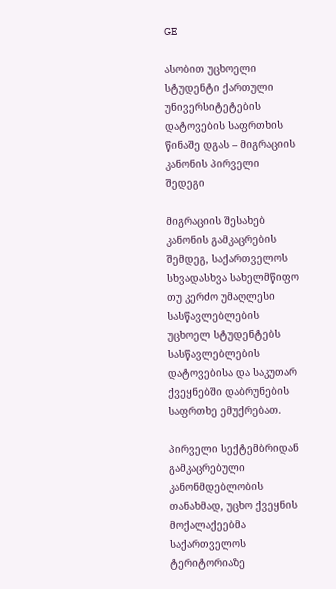GE

ასობით უცხოელი სტუდენტი ქართული უნივერსიტეტების დატოვების საფრთხის წინაშე დგას – მიგრაციის კანონის პირველი შედეგი

მიგრაციის შესახებ კანონის გამკაცრების შემდეგ, საქართველოს სხვადასხვა სახელმწიფო თუ კერძო უმაღლესი სასწავლებლების უცხოელ სტუდენტებს სასწავლებლების დატოვებისა და საკუთარ ქვეყნებში დაბრუნების საფრთხე ემუქრებათ.

პირველი სექტემბრიდან გამკაცრებული კანონმდებლობის თანახმად, უცხო ქვეყნის მოქალაქეებმა საქართველოს ტერიტორიაზე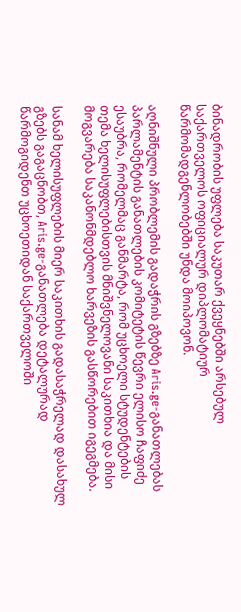ბინადრობის უფლება საკუთარ ქვეყნებში არსებულ საქართველოს ოფიციალურ დიპლომატიურ წარმომადგენლობებში უნდა მოიპოვონ.

აღნიშნული პრობლემის გადაჭრის გზებზე Aris.ge-განათლებას პარლამენტის განათლების კომიტეტის წევრი ელისო ჩაფიძე ესაუბრა, რომელმაც განმარტა, რომ უცხოელი სტუდენტების თემა ხელისუფლებისთვის მნიშვნელოვანი საკითხია და მისი მოგვარება საკანონმდებლო ხარვეზის გასწორებით იგეგმება.

სანამ ხელისუფლების მიერ საკითხის გადასაჭრელად დასახულ გზებს გაგაცნობთ, Aris.ge-განათლება დეტალურად წარმოგიდენთ უცხოეთიდან საქართველოში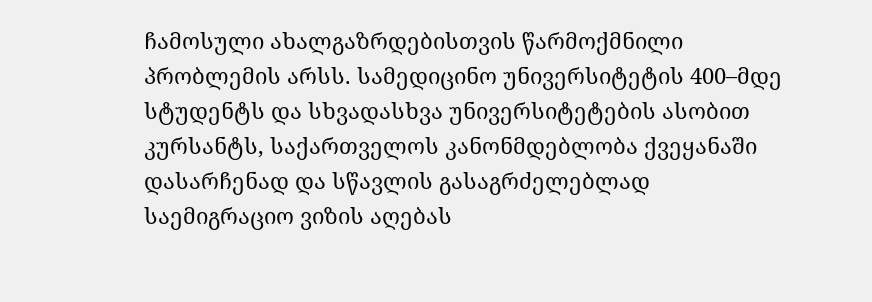ჩამოსული ახალგაზრდებისთვის წარმოქმნილი პრობლემის არსს. სამედიცინო უნივერსიტეტის 400–მდე სტუდენტს და სხვადასხვა უნივერსიტეტების ასობით კურსანტს, საქართველოს კანონმდებლობა ქვეყანაში დასარჩენად და სწავლის გასაგრძელებლად საემიგრაციო ვიზის აღებას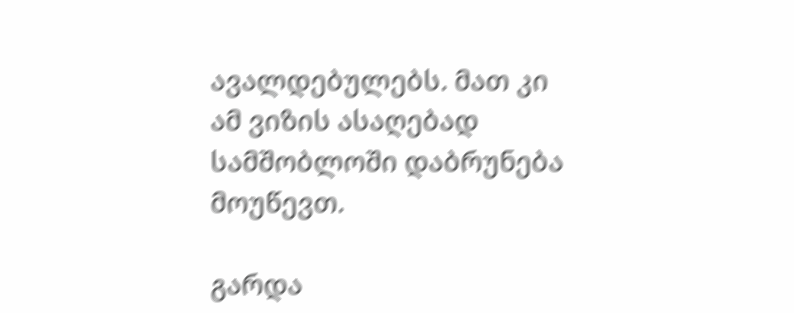ავალდებულებს. მათ კი ამ ვიზის ასაღებად სამშობლოში დაბრუნება მოუწევთ.

გარდა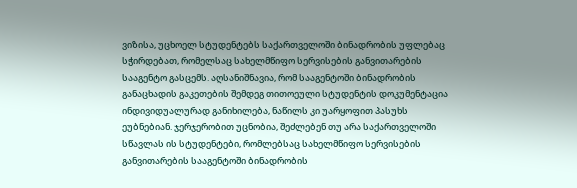ვიზისა, უცხოელ სტუდენტებს საქართველოში ბინადრობის უფლებაც სჭირდებათ, რომელსაც სახელმწიფო სერვისების განვითარების სააგენტო გასცემს. აღსანიშნავია, რომ სააგენტოში ბინადრობის განაცხადის გაკეთების შემდეგ თითოეული სტუდენტის დოკუმენტაცია ინდივიდუალურად განიხილება, ნაწილს კი უარყოფით პასუხს ეუბნებიან. ჯერჯერობით უცნობია, შეძლებენ თუ არა საქართველოში სწავლას ის სტუდენტები, რომლებსაც სახელმწიფო სერვისების განვითარების სააგენტოში ბინადრობის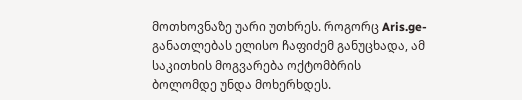მოთხოვნაზე უარი უთხრეს. როგორც Aris.ge-განათლებას ელისო ჩაფიძემ განუცხადა, ამ საკითხის მოგვარება ოქტომბრის ბოლომდე უნდა მოხერხდეს.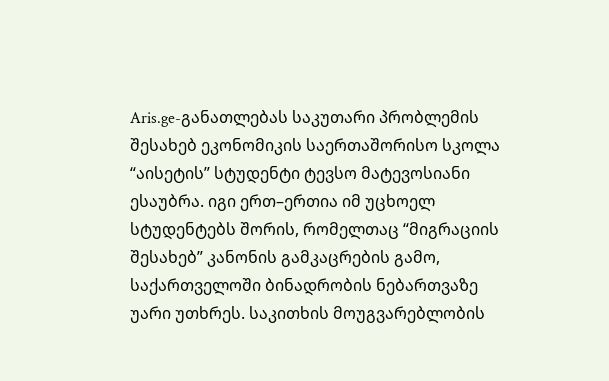Aris.ge-განათლებას საკუთარი პრობლემის შესახებ ეკონომიკის საერთაშორისო სკოლა “აისეტის” სტუდენტი ტევსო მატევოსიანი ესაუბრა. იგი ერთ–ერთია იმ უცხოელ სტუდენტებს შორის, რომელთაც “მიგრაციის შესახებ” კანონის გამკაცრების გამო, საქართველოში ბინადრობის ნებართვაზე უარი უთხრეს. საკითხის მოუგვარებლობის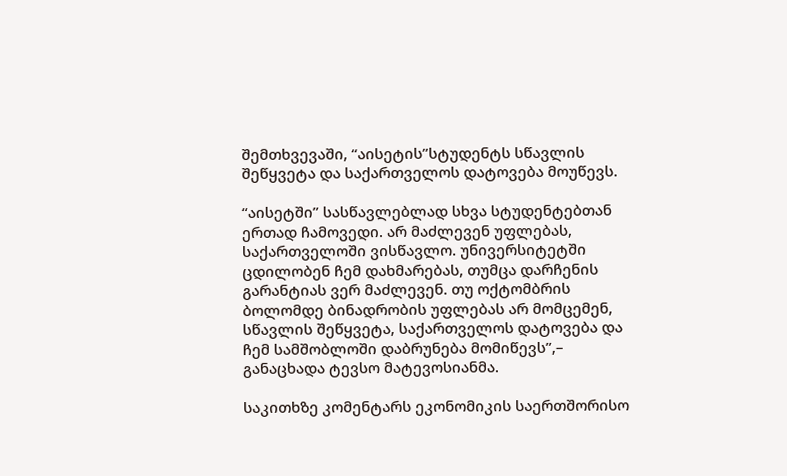შემთხვევაში, “აისეტის”სტუდენტს სწავლის შეწყვეტა და საქართველოს დატოვება მოუწევს.

“აისეტში” სასწავლებლად სხვა სტუდენტებთან ერთად ჩამოვედი. არ მაძლევენ უფლებას, საქართველოში ვისწავლო. უნივერსიტეტში ცდილობენ ჩემ დახმარებას, თუმცა დარჩენის გარანტიას ვერ მაძლევენ. თუ ოქტომბრის ბოლომდე ბინადრობის უფლებას არ მომცემენ, სწავლის შეწყვეტა, საქართველოს დატოვება და ჩემ სამშობლოში დაბრუნება მომიწევს”,– განაცხადა ტევსო მატევოსიანმა.

საკითხზე კომენტარს ეკონომიკის საერთშორისო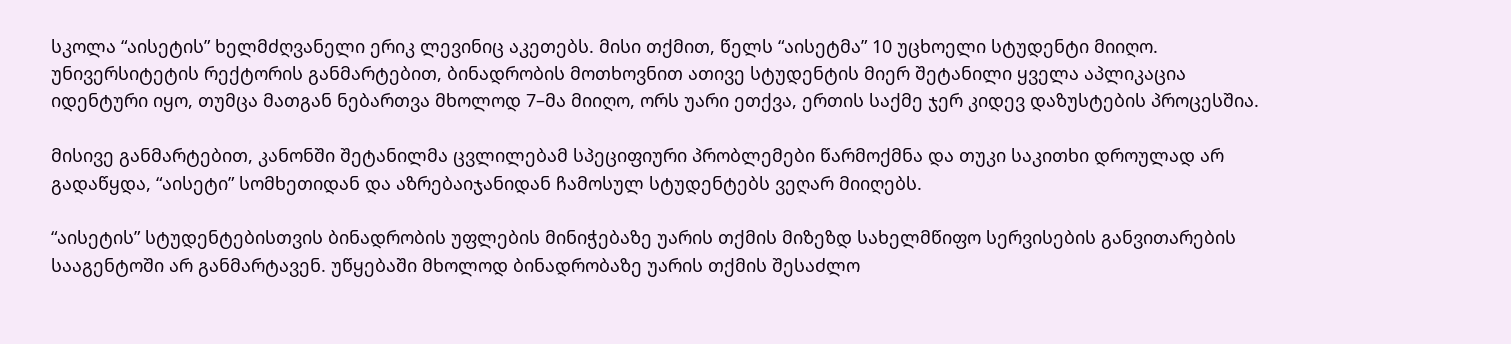სკოლა “აისეტის” ხელმძღვანელი ერიკ ლევინიც აკეთებს. მისი თქმით, წელს “აისეტმა” 10 უცხოელი სტუდენტი მიიღო. უნივერსიტეტის რექტორის განმარტებით, ბინადრობის მოთხოვნით ათივე სტუდენტის მიერ შეტანილი ყველა აპლიკაცია იდენტური იყო, თუმცა მათგან ნებართვა მხოლოდ 7–მა მიიღო, ორს უარი ეთქვა, ერთის საქმე ჯერ კიდევ დაზუსტების პროცესშია.

მისივე განმარტებით, კანონში შეტანილმა ცვლილებამ სპეციფიური პრობლემები წარმოქმნა და თუკი საკითხი დროულად არ გადაწყდა, “აისეტი” სომხეთიდან და აზრებაიჯანიდან ჩამოსულ სტუდენტებს ვეღარ მიიღებს.

“აისეტის” სტუდენტებისთვის ბინადრობის უფლების მინიჭებაზე უარის თქმის მიზეზდ სახელმწიფო სერვისების განვითარების სააგენტოში არ განმარტავენ. უწყებაში მხოლოდ ბინადრობაზე უარის თქმის შესაძლო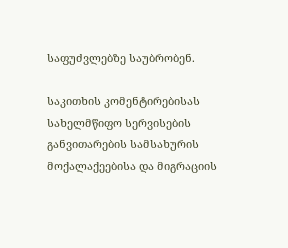საფუძვლებზე საუბრობენ.

საკითხის კომენტირებისას სახელმწიფო სერვისების განვითარების სამსახურის მოქალაქეებისა და მიგრაციის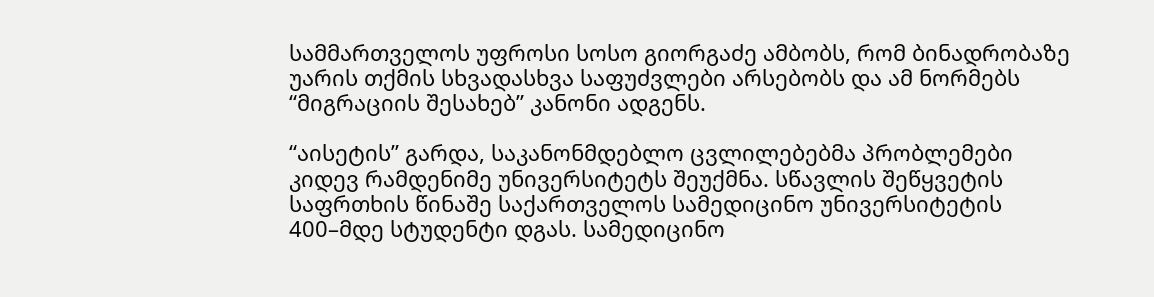სამმართველოს უფროსი სოსო გიორგაძე ამბობს, რომ ბინადრობაზე უარის თქმის სხვადასხვა საფუძვლები არსებობს და ამ ნორმებს “მიგრაციის შესახებ” კანონი ადგენს.

“აისეტის” გარდა, საკანონმდებლო ცვლილებებმა პრობლემები კიდევ რამდენიმე უნივერსიტეტს შეუქმნა. სწავლის შეწყვეტის საფრთხის წინაშე საქართველოს სამედიცინო უნივერსიტეტის 400–მდე სტუდენტი დგას. სამედიცინო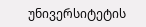უნივერსიტეტის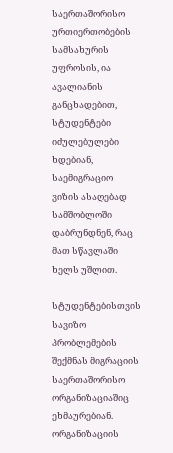საერთაშორისო ურთიერთობების სამსახურის უფროსის, ია ავალიანის განცხადებით, სტუდენტები იძულებულები ხდებიან, საემიგრაციო ვიზის ასაღებად სამშობლოში დაბრუნდნენ, რაც მათ სწავლაში ხელს უშლით.

სტუდენტებისთვის სავიზო პრობლემების შექმნას მიგრაციის საერთაშორისო ორგანიზაციაშიც ეხმაურებიან. ორგანიზაციის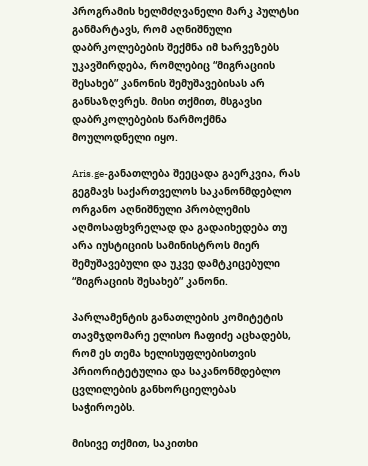პროგრამის ხელმძღვანელი მარკ პულტსი განმარტავს, რომ აღნიშნული დაბრკოლებების შექმნა იმ ხარვეზებს უკავშირდება, რომლებიც “მიგრაციის შესახებ” კანონის შემუშავებისას არ განსაზღვრეს. მისი თქმით, მსგავსი დაბრკოლებების წარმოქმნა მოულოდნელი იყო.

Aris.ge-განათლება შეეცადა გაერკვია, რას გეგმავს საქართველოს საკანონმდებლო ორგანო აღნიშნული პრობლემის აღმოსაფხვრელად და გადაიხედება თუ არა იუსტიციის სამინისტროს მიერ შემუშავებული და უკვე დამტკიცებული “მიგრაციის შესახებ” კანონი.

პარლამენტის განათლების კომიტეტის თავმჯდომარე ელისო ჩაფიძე აცხადებს, რომ ეს თემა ხელისუფლებისთვის პრიორიტეტულია და საკანონმდებლო ცვლილების განხორციელებას საჭიროებს.

მისივე თქმით, საკითხი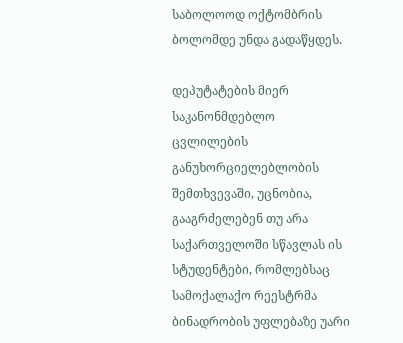საბოლოოდ ოქტომბრის ბოლომდე უნდა გადაწყდეს.

დეპუტატების მიერ საკანონმდებლო ცვლილების განუხორციელებლობის შემთხვევაში, უცნობია, გააგრძელებენ თუ არა საქართველოში სწავლას ის სტუდენტები, რომლებსაც სამოქალაქო რეესტრმა ბინადრობის უფლებაზე უარი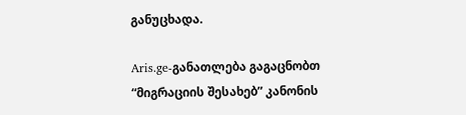განუცხადა.

Aris.ge-განათლება გაგაცნობთ “მიგრაციის შესახებ” კანონის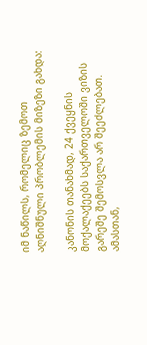იმ ნაწილს, რომელიც ზემოთ აღნიშნული პრობლემის მიზეზი გახდა:

კანონის თანახმად, 24 ქვეყნის მოქალაქეებს საქართველოში ვიზის გარეშე შემოსვლა არ შეეძლებათ. ამასთან,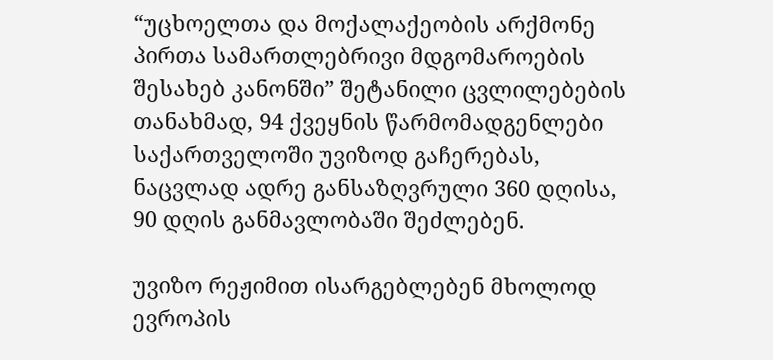“უცხოელთა და მოქალაქეობის არქმონე პირთა სამართლებრივი მდგომაროების შესახებ კანონში” შეტანილი ცვლილებების თანახმად, 94 ქვეყნის წარმომადგენლები საქართველოში უვიზოდ გაჩერებას, ნაცვლად ადრე განსაზღვრული 360 დღისა, 90 დღის განმავლობაში შეძლებენ.

უვიზო რეჟიმით ისარგებლებენ მხოლოდ ევროპის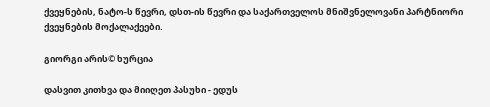ქვეყნების, ნატო-ს წევრი, დსთ-ის წევრი და საქართველოს მნიშვნელოვანი პარტნიორი ქვეყნების მოქალაქეები.

გიორგი არის© ხურცია

დასვით კითხვა და მიიღეთ პასუხი - ედუს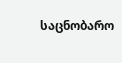საცნობარო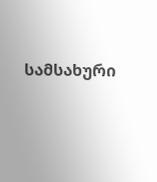სამსახური